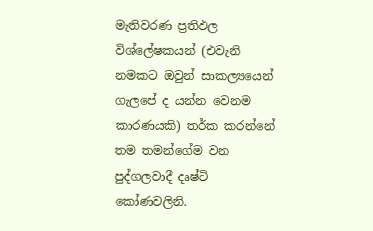මැතිවරණ ප්‍රතිඵල විශ්ලේෂකයන් (එවැනි නමකට ඔවුන් සාකල්‍යයෙන් ගැලපේ ද යන්න වෙනම කාරණයකි) තර්ක කරන්නේ තම තමන්ගේම වන පුද්ගලවාදී දෘෂ්ටි කෝණවලිනි.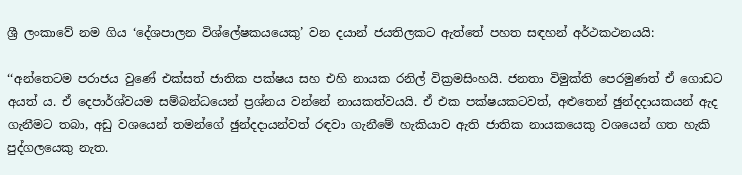ශ්‍රී ලංකාවේ නම ගිය ‘දේශපාලන විශ්ලේෂකයයෙකු’ වන දයාන් ජයතිලකට ඇත්තේ පහත සඳහන් අර්ථකථනයයි:

‘‘අන්තෙටම පරාජය වුණේ එක්සත් ජාතික පක්ෂය සහ එහි නායක රනිල් වික්‍රමසිංහයි. ජනතා විමුක්ති පෙරමුණත් ඒ ගොඩට අයත් ය. ඒ දෙපාර්ශ්වයම සම්බන්ධයෙන් ප්‍රශ්නය වන්නේ නායකත්වයයි. ඒ එක පක්ෂයකටවත්, අළුතෙන් ඡුන්දදායකයන් ඇද ගැනීමට තබා, අඩු වශයෙන් තමන්ගේ ඡුන්දදායන්වත් රඳවා ගැනීමේ හැකියාව ඇති ජාතික නායකයෙකු වශයෙන් ගත හැකි පුද්ගලයෙකු නැත.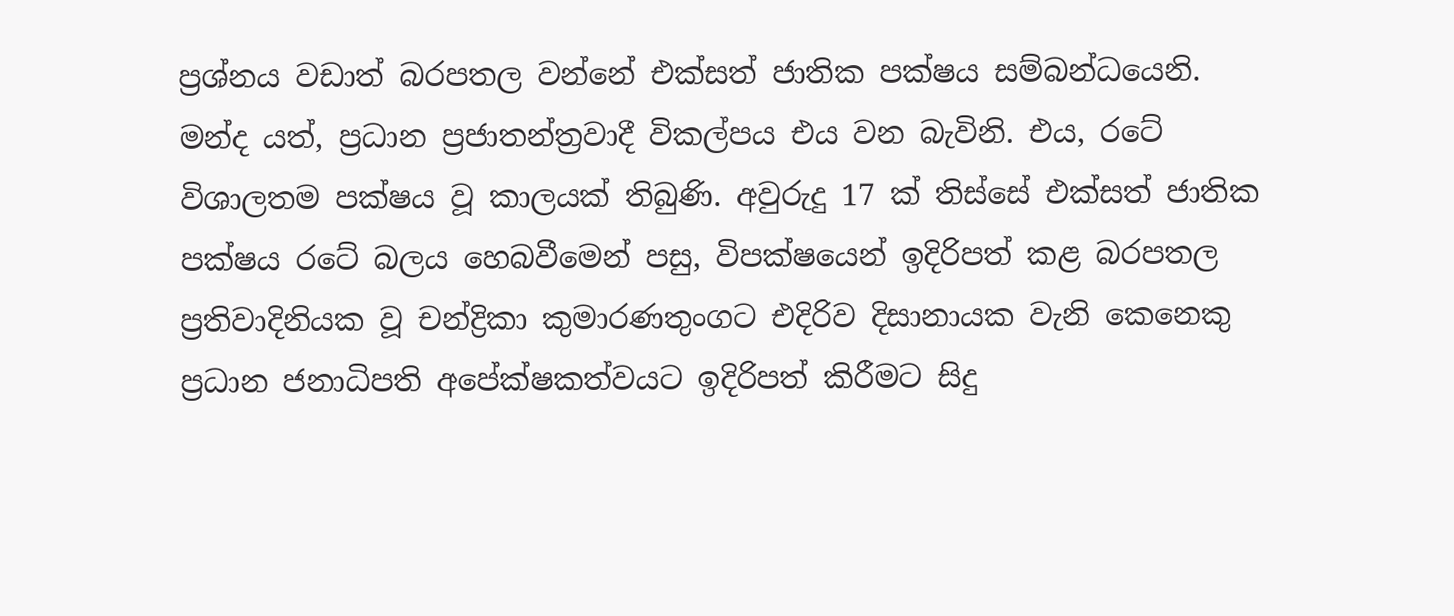ප්‍රශ්නය වඩාත් බරපතල වන්නේ එක්සත් ජාතික පක්ෂය සම්බන්ධයෙනි. මන්ද යත්, ප්‍රධාන ප්‍රජාතන්ත්‍රවාදී විකල්පය එය වන බැවිනි. එය, රටේ විශාලතම පක්ෂය වූ කාලයක් තිබුණි. අවුරුදු 17 ක් තිස්සේ එක්සත් ජාතික පක්ෂය රටේ බලය හෙබවීමෙන් පසු, විපක්ෂයෙන් ඉදිරිපත් කළ බරපතල ප්‍රතිවාදිනියක වූ චන්ද්‍රිකා කුමාරණතුංගට එදිරිව දිසානායක වැනි කෙනෙකු ප්‍රධාන ජනාධිපති අපේක්ෂකත්වයට ඉදිරිපත් කිරීමට සිදු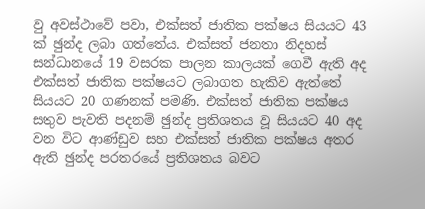වු අවස්ථාවේ පවා, එක්සත් ජාතික පක්ෂය සියයට 43 ක් ඡුන්ද ලබා ගත්තේය. එක්සත් ජනතා නිදහස් සන්ධානයේ 19 වසරක පාලන කාලයක් ගෙවී ඇති අද එක්සත් ජාතික පක්ෂයට ලබාගත හැකිව ඇත්තේ සියයට 20 ගණනක් පමණි. එක්සත් ජාතික පක්ෂය සතුව පැවති පදනම් ඡුන්ද ප්‍රතිශතය වූ සියයට 40 අද වන විට ආණ්ඩුව සහ එක්සත් ජාතික පක්ෂය අතර ඇති ඡුන්ද පරතරයේ ප්‍රතිශතය බවට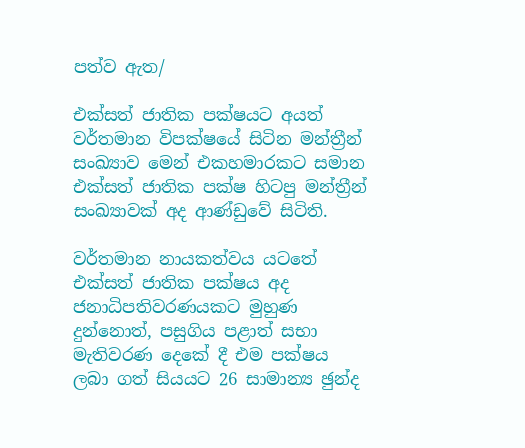පත්ව ඇත/

එක්සත් ජාතික පක්ෂයට අයත් වර්තමාන විපක්ෂයේ සිටින මන්ත්‍රීන් සංඛ්‍යාව මෙන් එකහමාරකට සමාන එක්සත් ජාතික පක්ෂ හිටපු මන්ත්‍රීන් සංඛ්‍යාවක් අද ආණ්ඩුවේ සිටිති.

වර්තමාන නායකත්වය යටතේ එක්සත් ජාතික පක්ෂය අද ජනාධිපතිවරණයකට මුහුණ දුන්නොත්, පසුගිය පළාත් සභා මැතිවරණ දෙකේ දී එම පක්ෂය ලබා ගත් සියයට 26 සාමාන්‍ය ඡුන්ද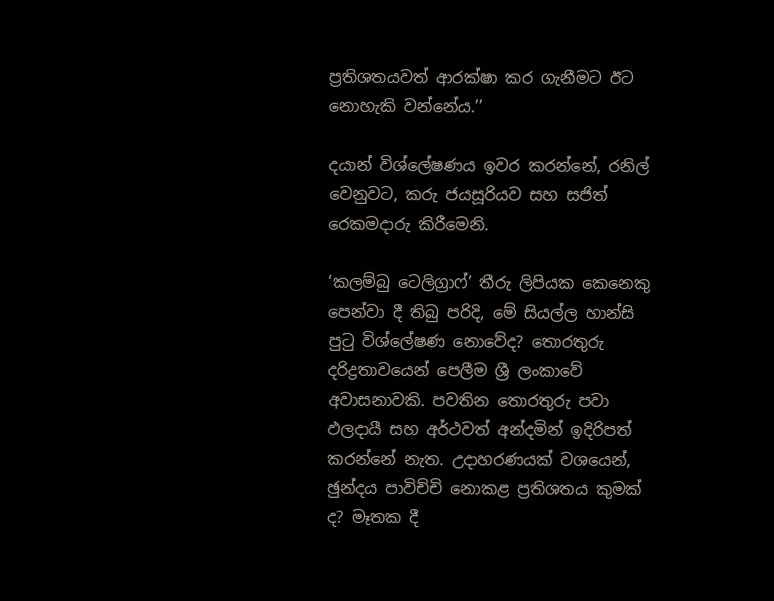ප්‍රතිශතයවත් ආරක්ෂා කර ගැනීමට ඊට නොහැකි වන්නේය.’’

දයාන් විශ්ලේෂණය ඉවර කරන්නේ, රනිල් වෙනුවට, කරු ජයසූරියව සහ සජිත් රෙකමදාරු කිරීමෙනි.

‘කලම්බු ටෙලිග්‍රාෆ්’ තීරු ලිපියක කෙනෙකු පෙන්වා දී තිබු පරිදි, මේ සියල්ල හාන්සි පුටු විශ්ලේෂණ නොවේද? තොරතුරු දරිද්‍රතාවයෙන් පෙලීම ශ්‍රී ලංකාවේ අවාසනාවකි. පවතින තොරතුරු පවා ඵලදායී සහ අර්ථවත් අන්දමින් ඉදිරිපත් කරන්නේ නැත. උදාහරණයක් වශයෙන්, ඡුන්දය පාවිච්චි නොකළ ප්‍රතිශතය කුමක් ද? මෑතක දී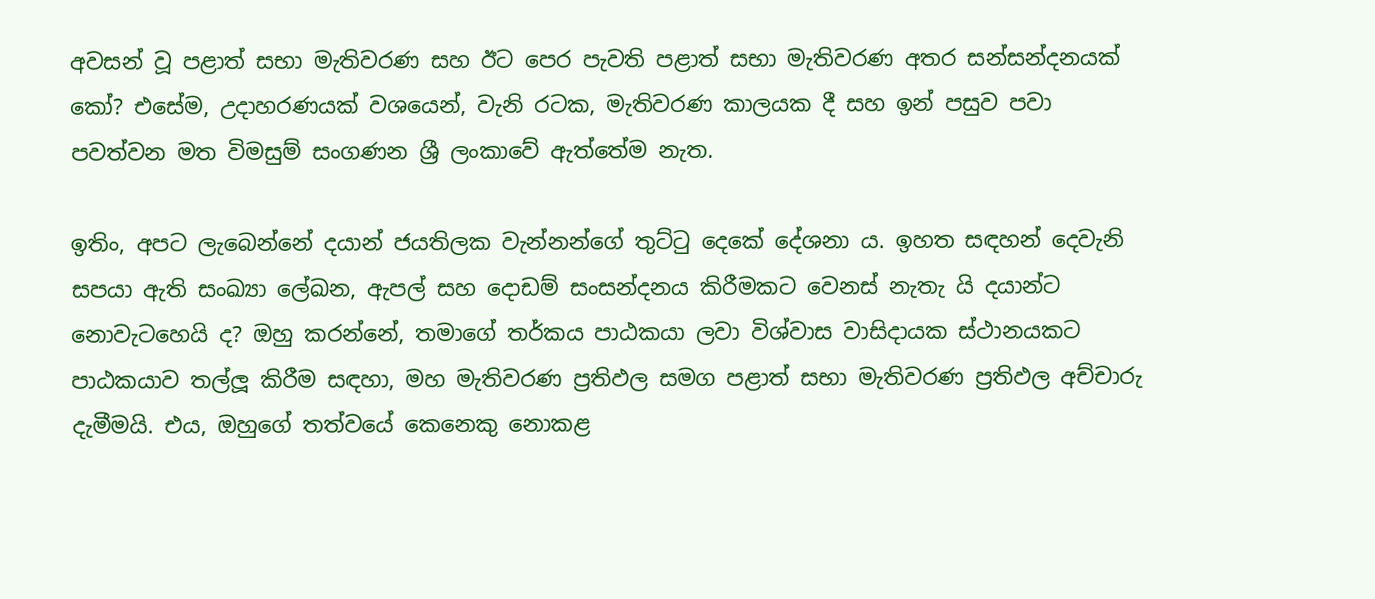අවසන් වූ පළාත් සභා මැතිවරණ සහ ඊට පෙර පැවති පළාත් සභා මැතිවරණ අතර සන්සන්දනයක් කෝ? එසේම, උදාහරණයක් වශයෙන්, වැනි රටක, මැතිවරණ කාලයක දී සහ ඉන් පසුව පවා පවත්වන මත විමසුම් සංගණන ශ්‍රී ලංකාවේ ඇත්තේම නැත.

ඉතිං, අපට ලැබෙන්නේ දයාන් ජයතිලක වැන්නන්ගේ තුට්ටු දෙකේ දේශනා ය. ඉහත සඳහන් දෙවැනි සපයා ඇති සංඛ්‍යා ලේඛන, ඇපල් සහ දොඩම් සංසන්දනය කිරීමකට වෙනස් නැතැ යි දයාන්ට නොවැටහෙයි ද? ඔහු කරන්නේ, තමාගේ තර්කය පාඨකයා ලවා විශ්වාස වාසිදායක ස්ථානයකට පාඨකයාව තල්ලූ කිරීම සඳහා, මහ මැතිවරණ ප්‍රතිඵල සමග පළාත් සභා මැතිවරණ ප්‍රතිඵල අච්චාරු දැමීමයි. එය, ඔහුගේ තත්වයේ කෙනෙකු නොකළ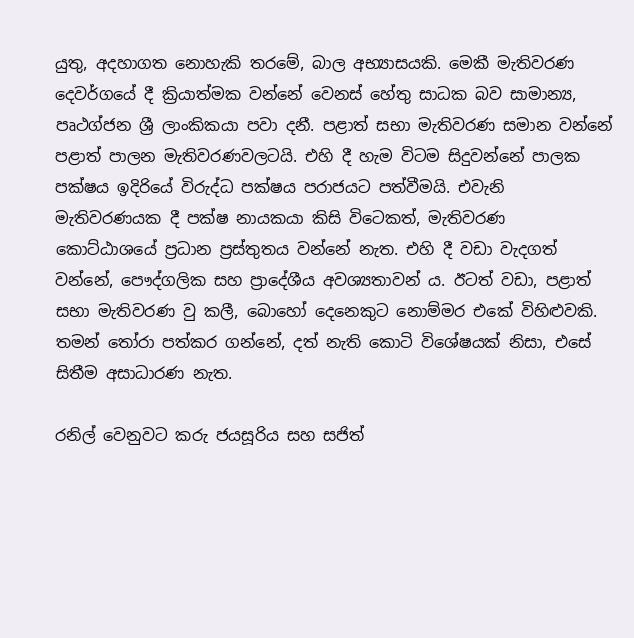යුතු, අදහාගත නොහැකි තරමේ, බාල අභ්‍යාසයකි. මෙකී මැතිවරණ දෙවර්ගයේ දී ක්‍රියාත්මක වන්නේ වෙනස් හේතු සාධක බව සාමාන්‍ය, පෘථග්ජන ශ්‍රී ලාංකිකයා පවා දනී. පළාත් සභා මැතිවරණ සමාන වන්නේ පළාත් පාලන මැතිවරණවලටයි. එහි දී හැම විටම සිදුවන්නේ පාලක පක්ෂය ඉදිරියේ විරුද්ධ පක්ෂය පරාජයට පත්වීමයි. එවැනි මැතිවරණයක දී පක්ෂ නායකයා කිසි විටෙකත්, මැතිවරණ කොට්ඨාශයේ ප්‍රධාන ප්‍රස්තුතය වන්නේ නැත. එහි දී වඩා වැදගත් වන්නේ, පෞද්ගලික සහ ප්‍රාදේශීය අවශ්‍යතාවන් ය. ඊටත් වඩා, පළාත් සභා මැතිවරණ වු කලී, බොහෝ දෙනෙකුට නොම්මර එකේ විහිළුවකි. තමන් තෝරා පත්කර ගන්නේ, දත් නැති කොටි විශේෂයක් නිසා, එසේ සිතීම අසාධාරණ නැත.

රනිල් වෙනුවට කරු ජයසූරිය සහ සජිත්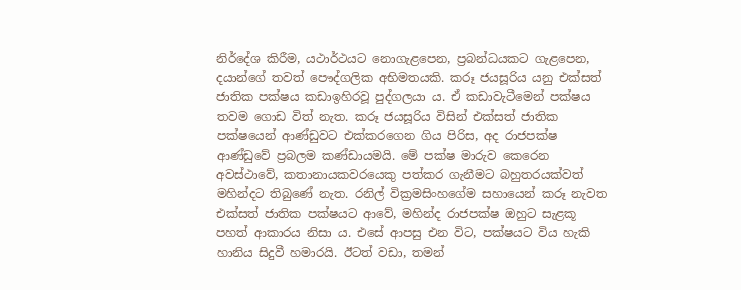නිර්දේශ කිරීම, යථාර්ථයට නොගැළපෙන, ප්‍රබන්ධයකට ගැළපෙන, දයාන්ගේ තවත් පෞද්ගලික අභිමතයකි. කරූ ජයසූරිය යනු එක්සත් ජාතික පක්ෂය කඩාඉහිරවූ පුද්ගලයා ය. ඒ කඩාවැටීමෙන් පක්ෂය තවම ගොඩ විත් නැත. කරූ ජයසූරිය විසින් එක්සත් ජාතික පක්ෂයෙන් ආණ්ඩුවට එක්කරගෙන ගිය පිරිස, අද රාජපක්ෂ ආණ්ඩුවේ ප්‍රබලම කණ්ඩායමයි. මේ පක්ෂ මාරුව කෙරෙන අවස්ථාවේ, කතානායකවරයෙකු පත්කර ගැනීමට බහුතරයක්වත් මහින්දට තිබුණේ නැත. රනිල් වික්‍රමසිංහගේම සහායෙන් කරූ නැවත එක්සත් ජාතික පක්ෂයට ආවේ, මහින්ද රාජපක්ෂ ඔහුට සැළකූ පහත් ආකාරය නිසා ය. එසේ ආපසු එන විට, පක්ෂයට විය හැකි හානිය සිදුවී හමාරයි. ඊටත් වඩා, තමන්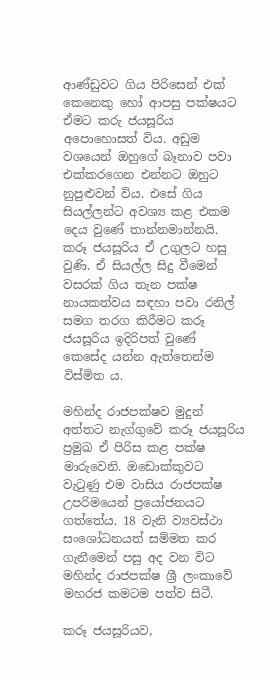ආණ්ඩුවට ගිය පිරිසෙන් එක් කෙනෙකු හෝ ආපසු පක්ෂයට ඒමට කරු ජයසූරිය අපොහොසත් විය. අඩුම වශයෙන් ඔහුගේ බෑනාව පවා එක්කරගෙන එන්නට ඔහුට නුපුළුවන් විය. එසේ ගිය සියල්ලන්ට අවශ්‍ය කළ එකම දෙය වුණේ තාන්නමාන්නයි. කරූ ජයසූරිය ඒ උගුලට හසු වුණි. ඒ සියල්ල සිදු වීමෙන් වසරක් ගිය තැන පක්ෂ නායකත්වය සඳහා පවා රනිල් සමග තරග කිරීමට කරූ ජයසූරිය ඉදිරිපත් වුණේ කෙසේද යන්න ඇත්තෙන්ම විස්මිත ය.

මහින්ද රාජපක්ෂව මුදුන් අත්තට නැග්ගුවේ කරූ ජයසූරිය ප්‍රමුඛ ඒ පිරිස කළ පක්ෂ මාරුවෙනි. ඔඩොක්කුවට වැටුණු එම වාසිය රාජපක්ෂ උපරිමයෙන් ප්‍රයෝජනයට ගත්තේය. 18 වැනි ව්‍යවස්ථා සංශෝධනයත් සම්මත කර ගැනීමෙන් පසු අද වන විට මහින්ද රාජපක්ෂ ශ්‍රී ලංකාවේ මහරජ කමටම පත්ව සිටී.

කරූ ජයසූරියව,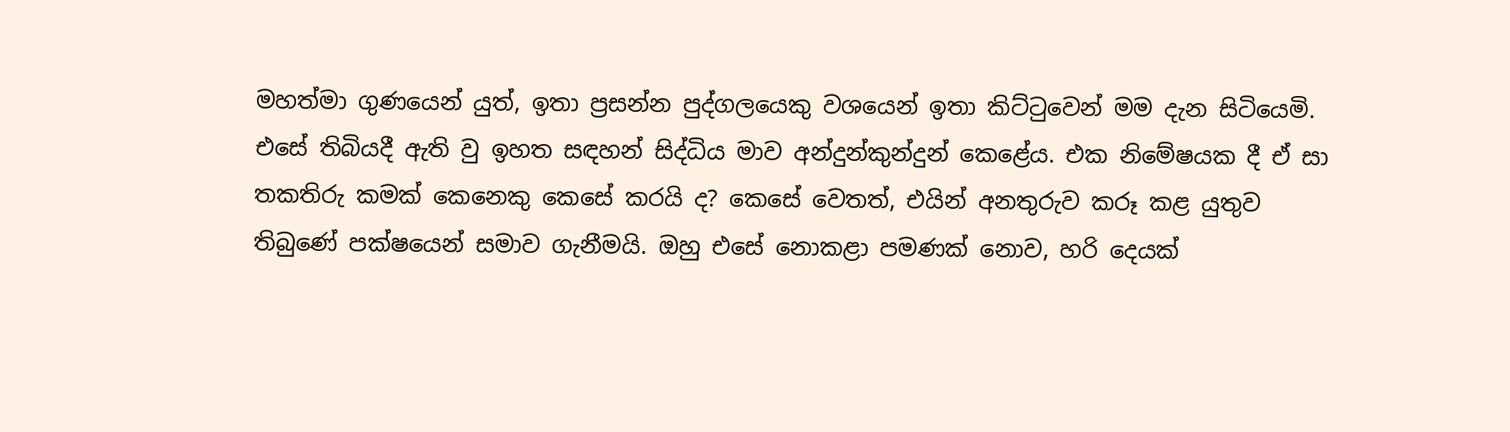මහත්මා ගුණයෙන් යුත්, ඉතා ප්‍රසන්න පුද්ගලයෙකු වශයෙන් ඉතා කිට්ටුවෙන් මම දැන සිටියෙමි. එසේ තිබියදී ඇති වු ඉහත සඳහන් සිද්ධිය මාව අන්දුන්කුන්දුන් කෙළේය. එක නිමේෂයක දී ඒ සා තකතිරු කමක් කෙනෙකු කෙසේ කරයි ද? කෙසේ වෙතත්, එයින් අනතුරුව කරූ කළ යුතුව තිබුණේ පක්ෂයෙන් සමාව ගැනීමයි. ඔහු එසේ නොකළා පමණක් නොව, හරි දෙයක්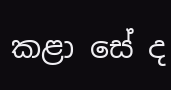කළා සේ ද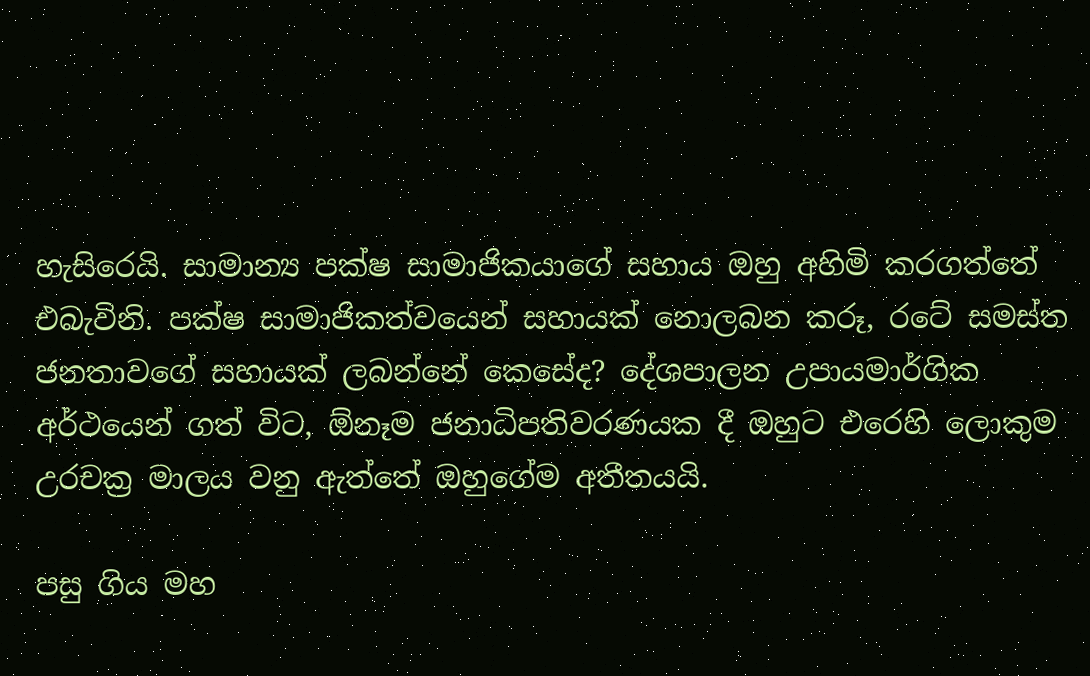හැසිරෙයි. සාමාන්‍ය පක්ෂ සාමාජිකයාගේ සහාය ඔහු අහිමි කරගත්තේ එබැවිනි. පක්ෂ සාමාජිකත්වයෙන් සහායක් නොලබන කරූ, රටේ සමස්ත ජනතාවගේ සහායක් ලබන්නේ කෙසේද? දේශපාලන උපායමාර්ගික අර්ථයෙන් ගත් විට, ඕනෑම ජනාධිපතිවරණයක දී ඔහුට එරෙහි ලොකුම උරචක්‍ර මාලය වනු ඇත්තේ ඔහුගේම අතීතයයි.

පසු ගිය මහ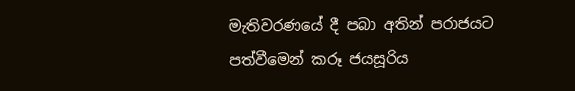මැතිවරණයේ දී පබා අතින් පරාජයට පත්වීමෙන් කරූ ජයසූරිය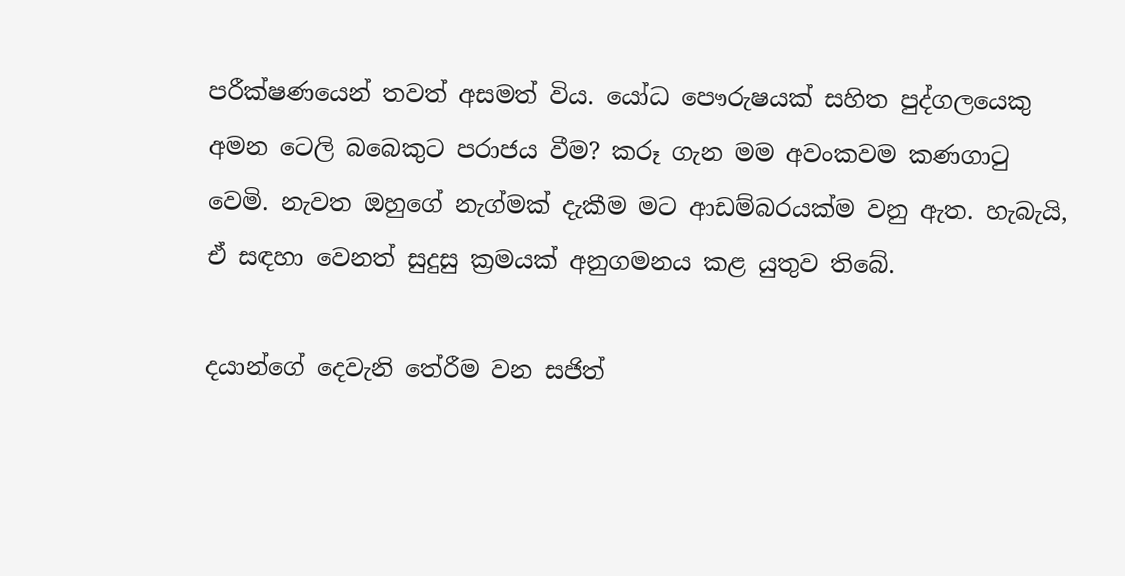පරීක්ෂණයෙන් තවත් අසමත් විය. යෝධ පෞරුෂයක් සහිත පුද්ගලයෙකු අමන ටෙලි බබෙකුට පරාජය වීම? කරූ ගැන මම අවංකවම කණගාටු වෙමි. නැවත ඔහුගේ නැග්මක් දැකීම මට ආඩම්බරයක්ම වනු ඇත. හැබැයි, ඒ සඳහා වෙනත් සුදුසු ක්‍රමයක් අනුගමනය කළ යුතුව තිබේ.

දයාන්ගේ දෙවැනි තේරීම වන සජිත්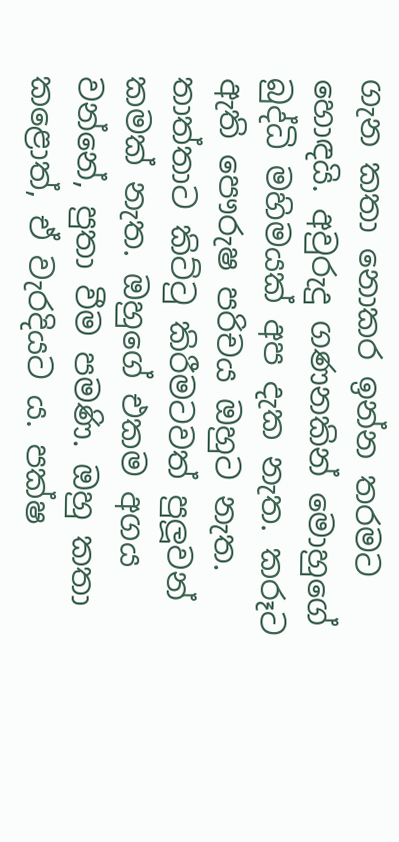ගැන කතා නොකර ඉන්න තරමට හොඳයි. අවුරුදු ගණනකින් මොහුගේ බුද්ධි මහිමයක් අප දැක නැත. කරූට ඇති පෞරුෂ පරිචය ඔහුට නැත. තාත්තාට කිට්ටු කිරීමටවත් පුලූවන් කමක් නැත. ඔහුගේ එකම අගය වන්නේ, පුතා වීම පමණි. ඔහු කතා කළොත්, ඒ වැරදියට ය. පක්ෂ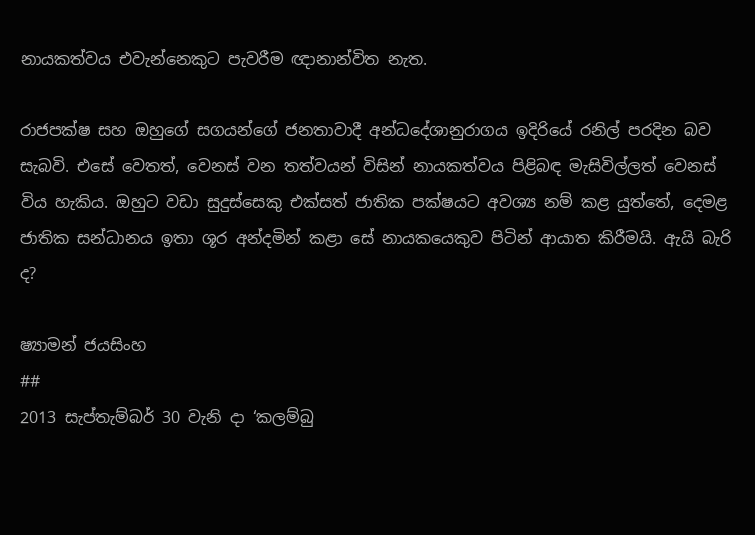නායකත්වය එවැන්නෙකුට පැවරීම ඥානාන්විත නැත.

රාජපක්ෂ සහ ඔහුගේ සගයන්ගේ ජනතාවාදී අන්ධදේශානුරාගය ඉදිරියේ රනිල් පරදින බව සැබවි. එසේ වෙතත්, වෙනස් වන තත්වයන් විසින් නායකත්වය පිළිබඳ මැසිවිල්ලත් වෙනස් විය හැකිය. ඔහුට වඩා සුදුස්සෙකු එක්සත් ජාතික පක්ෂයට අවශ්‍ය නම් කළ යුත්තේ, දෙමළ ජාතික සන්ධානය ඉතා ශූර අන්දමින් කළා සේ නායකයෙකුව පිටින් ආයාත කිරීමයි. ඇයි බැරි ද?

ෂ්‍යාමන් ජයසිංහ
##
2013 සැප්තැම්බර් 30 වැනි දා ‘කලම්බු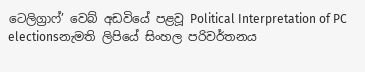ටෙලිග්‍රාෆ්’ වෙබ් අඩවියේ පළවූ Political Interpretation of PC electionsනැමති ලිපියේ සිංහල පරිවර්තනය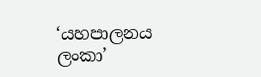‘යහපාලනය ලංකා’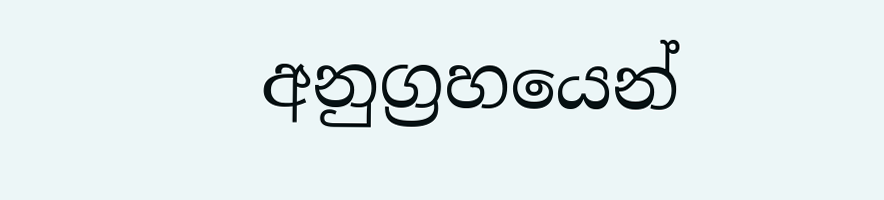අනුග්‍රහයෙන්